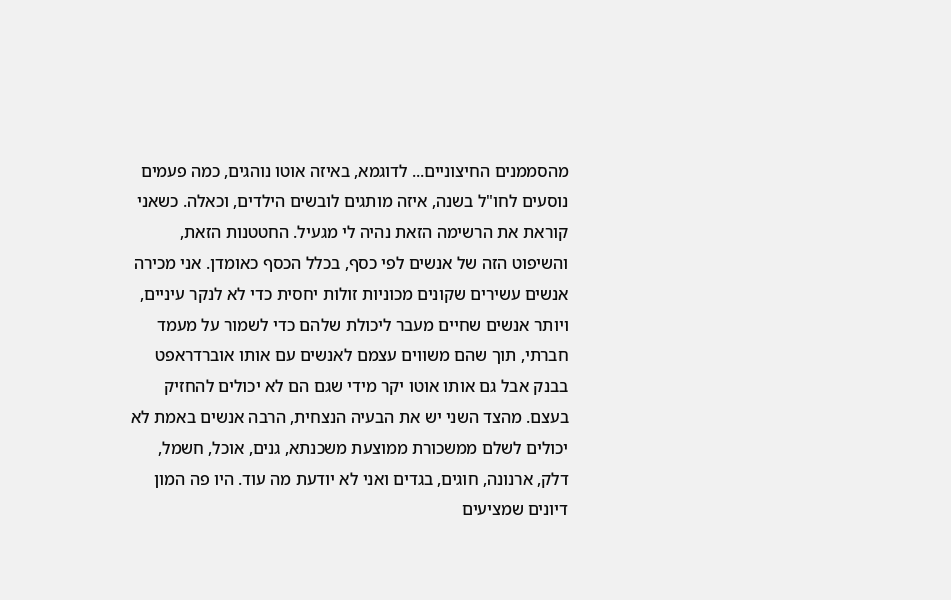מהסממנים החיצוניים... לדוגמא, באיזה אוטו נוהגים, כמה פעמים נוסעים לחו"ל בשנה, איזה מותגים לובשים הילדים, וכאלה. כשאני קוראת את הרשימה הזאת נהיה לי מגעיל. החטטנות הזאת, והשיפוט הזה של אנשים לפי כסף, בכלל הכסף כאומדן. אני מכירה אנשים עשירים שקונים מכוניות זולות יחסית כדי לא לנקר עיניים, ויותר אנשים שחיים מעבר ליכולת שלהם כדי לשמור על מעמד חברתי, תוך שהם משווים עצמם לאנשים עם אותו אוברדראפט בבנק אבל גם אותו אוטו יקר מידי שגם הם לא יכולים להחזיק בעצם. מהצד השני יש את הבעיה הנצחית, הרבה אנשים באמת לא יכולים לשלם ממשכורת ממוצעת משכנתא, גנים, אוכל, חשמל, דלק, ארנונה, חוגים, בגדים ואני לא יודעת מה עוד. היו פה המון דיונים שמציעים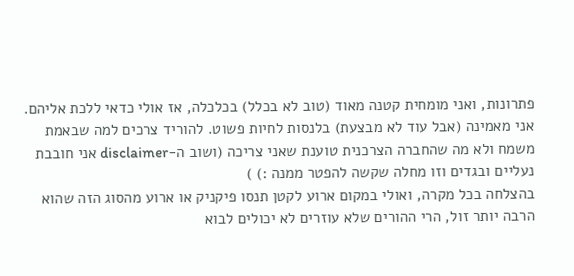פתרונות, ואני מומחית קטנה מאוד (טוב לא בכלל) בכלכלה, אז אולי כדאי ללכת אליהם. אני מאמינה (אבל עוד לא מבצעת) בלנסות לחיות פשוט. להוריד צרכים למה שבאמת משמח ולא מה שהחברה הצרכנית טוענת שאני צריכה (ושוב ה-disclaimer אני חובבת נעליים ובגדים וזו מחלה שקשה להפטר ממנה :) )
בהצלחה בכל מקרה, ואולי במקום ארוע לקטן תנסו פיקניק או ארוע מהסוג הזה שהוא הרבה יותר זול, הרי ההורים שלא עוזרים לא יכולים לבוא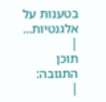בטענות על אלגנטיות...
|
תוכן התגובה:
|